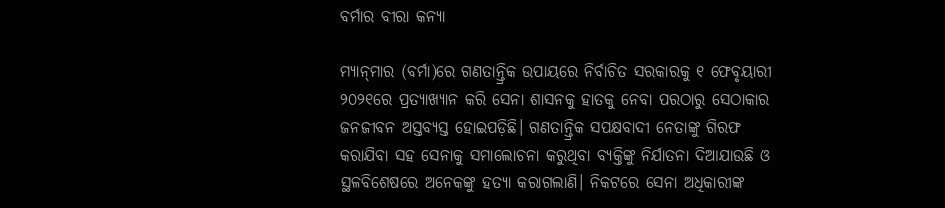ବର୍ମାର ବୀରା କନ୍ୟା

ମ୍ୟାନ୍‌ମାର (ବର୍ମା)ରେ ଗଣତାନ୍ତ୍ରିକ ଉପାୟରେ ନିର୍ବାଚିତ ସରକାରକୁ ୧ ଫେବୃୟାରୀ ୨୦୨୧ରେ ପ୍ରତ୍ୟାଖ୍ୟାନ କରି ସେନା ଶାସନକୁ ହାତକୁ ନେବା ପରଠାରୁ ସେଠାକାର ଜନଜୀବନ ଅସ୍ତବ୍ୟସ୍ତ ହୋଇପଡ଼ିଛି। ଗଣତାନ୍ତ୍ରିକ ସପକ୍ଷବାଦୀ ନେତାଙ୍କୁ ଗିରଫ କରାଯିବା ସହ ସେନାକୁ ସମାଲୋଚନା କରୁଥିବା ବ୍ୟକ୍ତିଙ୍କୁ ନିର୍ଯାତନା ଦିଆଯାଉଛି ଓ ସ୍ଥଳବିଶେଷରେ ଅନେକଙ୍କୁ ହତ୍ୟା କରାଗଲାଣି। ନିକଟରେ ସେନା ଅଧିକାରୀଙ୍କ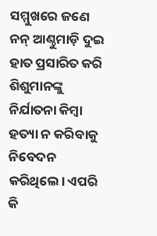ସମ୍ମୁଖରେ ଜଣେ ନନ୍‌ ଆଣ୍ଠୁମାଡ଼ି ଦୁଇ ହାତ ପ୍ରସାରିତ କରି ଶିଶୁମାନଙ୍କୁ ନିର୍ଯାତନା କିମ୍ବା ହତ୍ୟା ନ କରିବାକୁ ନିବେଦନ କରିଥିଲେ। ଏପରି କି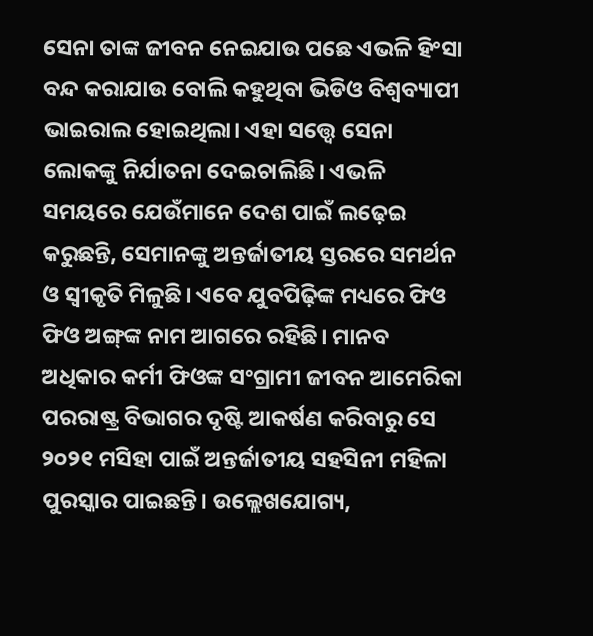ସେନା ତାଙ୍କ ଜୀବନ ନେଇଯାଉ ପଛେ ଏଭଳି ହିଂସା ବନ୍ଦ କରାଯାଉ ବୋଲି କହୁଥିବା ଭିଡିଓ ବିଶ୍ୱବ୍ୟାପୀ ଭାଇରାଲ ହୋଇଥିଲା। ଏହା ସତ୍ତ୍ୱେ ସେନା ଲୋକଙ୍କୁ ନିର୍ଯାତନା ଦେଇଚାଲିଛି। ଏଭଳି ସମୟରେ ଯେଉଁମାନେ ଦେଶ ପାଇଁ ଲଢ଼େଇ କରୁଛନ୍ତି, ସେମାନଙ୍କୁ ଅନ୍ତର୍ଜାତୀୟ ସ୍ତରରେ ସମର୍ଥନ ଓ ସ୍ବୀକୃତି ମିଳୁଛି। ଏବେ ଯୁବପିଢ଼ିଙ୍କ ମଧ୍ୟରେ ଫିଓ ଫିଓ ଅଙ୍ଗ୍‌ଙ୍କ ନାମ ଆଗରେ ରହିଛି। ମାନବ ଅଧିକାର କର୍ମୀ ଫିଓଙ୍କ ସଂଗ୍ରାମୀ ଜୀବନ ଆମେରିକା ପରରାଷ୍ଟ୍ର ବିଭାଗର ଦୃଷ୍ଟି ଆକର୍ଷଣ କରିବାରୁ ସେ ୨୦୨୧ ମସିହା ପାଇଁ ଅନ୍ତର୍ଜାତୀୟ ସହସିନୀ ମହିଳା ପୁରସ୍କାର ପାଇଛନ୍ତି। ଉଲ୍ଲେଖଯୋଗ୍ୟ,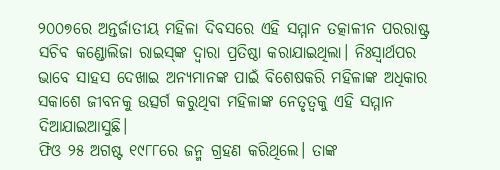୨୦୦୭ରେ ଅନ୍ତର୍ଜାତୀୟ ମହିଳା ଦିବସରେ ଏହି ସମ୍ମାନ ତତ୍କାଳୀନ ପରରାଷ୍ଟ୍ର ସଚିବ କଣ୍ଡୋଲିଜା ରାଇସ୍‌ଙ୍କ ଦ୍ୱାରା ପ୍ରତିଷ୍ଠା କରାଯାଇଥିଲା। ନିଃସ୍ବାର୍ଥପର ଭାବେ ସାହସ ଦେଖାଇ ଅନ୍ୟମାନଙ୍କ ପାଇଁ ବିଶେଷକରି ମହିଳାଙ୍କ ଅଧିକାର ସକାଶେ ଜୀବନକୁ ଉତ୍ସର୍ଗ କରୁଥିବା ମହିଳାଙ୍କ ନେତୃତ୍ୱକୁ ଏହି ସମ୍ମାନ ଦିଆଯାଇଆସୁଛି।
ଫିଓ ୨୫ ଅଗଷ୍ଟ ୧୯୮୮ରେ ଜନ୍ମ ଗ୍ରହଣ କରିଥିଲେ। ତାଙ୍କ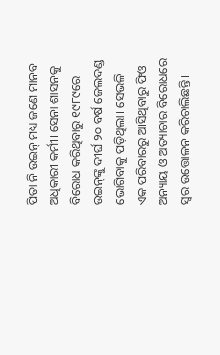ପିତା ନି ଉଇନ୍‌ ମଧ୍ୟ ଜଣେ ମାନବ ଅଧିକାରୀ କର୍ମୀ। ସେନା ଶାସନକୁ ବିରୋଧ କରିଥିବାରୁ ୧୯୮୯ରେ ଉଇନ୍‌ଙ୍କୁ ଦୀର୍ଘ ୨୦ ବର୍ଷ ଜେଲଦଣ୍ଡ ଭୋଗିବାକୁ ପଡ଼ିଥିଲା। ସେଭଳି ଏକ ପରିବାରରୁ ଆସିଥିବାରୁ ଫିଓ ଅନ୍ୟାୟ ଓ ଅତ୍ୟାଚାର ବିରୋଧରେ ସ୍ବର ଉତ୍ତୋଳନ କରିଚାଲିଛନ୍ତି।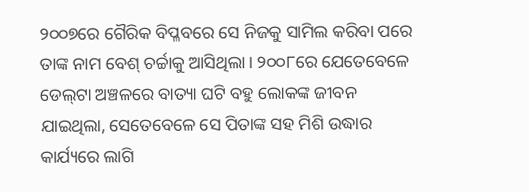୨୦୦୭ରେ ଗୈରିକ ବିପ୍ଳବରେ ସେ ନିଜକୁ ସାମିଲ କରିବା ପରେ ତାଙ୍କ ନାମ ବେଶ୍‌ ଚର୍ଚ୍ଚାକୁ ଆସିଥିଲା। ୨୦୦୮ରେ ଯେତେବେଳେ ଡେଲ୍‌ଟା ଅଞ୍ଚଳରେ ବାତ୍ୟା ଘଟି ବହୁ ଲୋକଙ୍କ ଜୀବନ ଯାଇଥିଲା, ସେତେବେଳେ ସେ ପିତାଙ୍କ ସହ ମିଶି ଉଦ୍ଧାର କାର୍ଯ୍ୟରେ ଲାଗି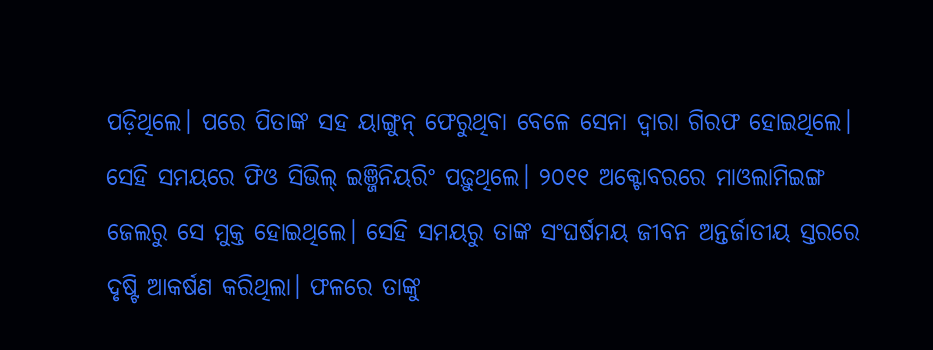ପଡ଼ିଥିଲେ। ପରେ ପିତାଙ୍କ ସହ ୟାଙ୍ଗୁନ୍‌ ଫେରୁଥିବା ବେଳେ ସେନା ଦ୍ୱାରା ଗିରଫ ହୋଇଥିଲେ। ସେହି ସମୟରେ ଫିଓ ସିଭିଲ୍‌ ଇଞ୍ଜିନିୟରିଂ ପଢ଼ୁଥିଲେ। ୨୦୧୧ ଅକ୍ଟୋବରରେ ମାଓଲାମିଇଙ୍ଗ ଜେଲରୁ ସେ ମୁକ୍ତ ହୋଇଥିଲେ। ସେହି ସମୟରୁ ତାଙ୍କ ସଂଘର୍ଷମୟ ଜୀବନ ଅନ୍ତର୍ଜାତୀୟ ସ୍ତରରେ ଦୃଷ୍ଟି ଆକର୍ଷଣ କରିଥିଲା। ଫଳରେ ତାଙ୍କୁ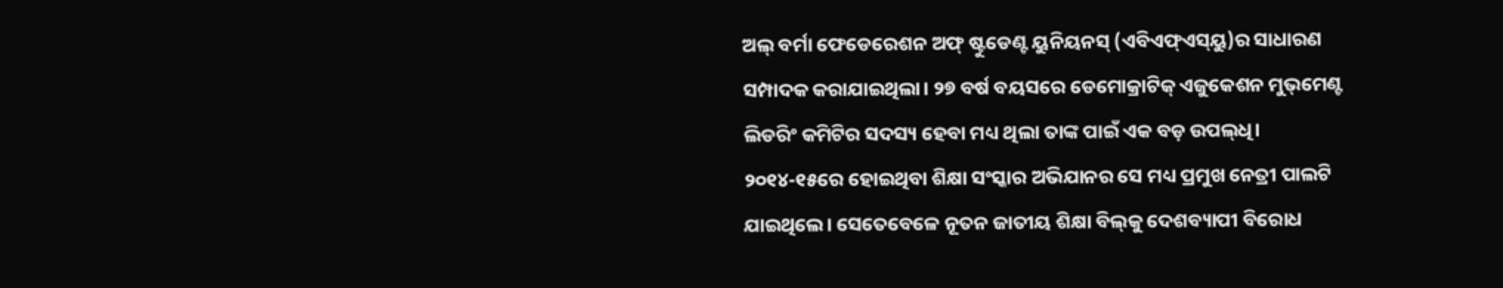ଅଲ୍‌ ବର୍ମା ଫେଡେରେଶନ ଅଫ୍‌ ଷ୍ଟୁଡେଣ୍ଟ ୟୁନିୟନସ୍‌ (ଏବିଏଫ୍‌ଏସ୍‌ୟୁ)ର ସାଧାରଣ ସମ୍ପାଦକ କରାଯାଇଥିଲା। ୨୭ ବର୍ଷ ବୟସରେ ଡେମୋକ୍ରାଟିକ୍‌ ଏଜୁକେଶନ ମୁଭ୍‌ମେଣ୍ଟ ଲିଡରିଂ କମିଟିର ସଦସ୍ୟ ହେବା ମଧ୍ୟ ଥିଲା ତାଙ୍କ ପାଇଁ ଏକ ବଡ଼ ଉପଲ୍‌ଧି। ୨୦୧୪-୧୫ରେ ହୋଇଥିବା ଶିକ୍ଷା ସଂସ୍କାର ଅଭିଯାନର ସେ ମଧ୍ୟ ପ୍ରମୁଖ ନେତ୍ରୀ ପାଲଟି ଯାଇଥିଲେ। ସେତେବେଳେ ନୂତନ ଜାତୀୟ ଶିକ୍ଷା ବିଲ୍‌କୁ ଦେଶବ୍ୟାପୀ ବିରୋଧ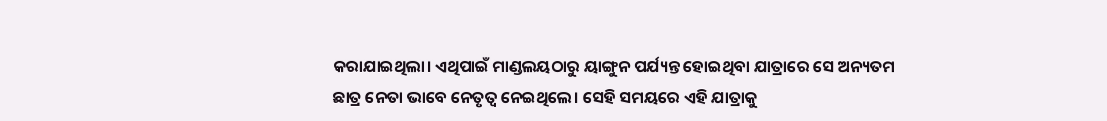କରାଯାଇଥିଲା। ଏଥିପାଇଁ ମାଣ୍ଡଲୟଠାରୁ ୟାଙ୍ଗୁନ ପର୍ଯ୍ୟନ୍ତ ହୋଇଥିବା ଯାତ୍ରାରେ ସେ ଅନ୍ୟତମ ଛାତ୍ର ନେତା ଭାବେ ନେତୃତ୍ୱ ନେଇଥିଲେ। ସେହି ସମୟରେ ଏହି ଯାତ୍ରାକୁ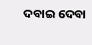ଦବାଇ ଦେବା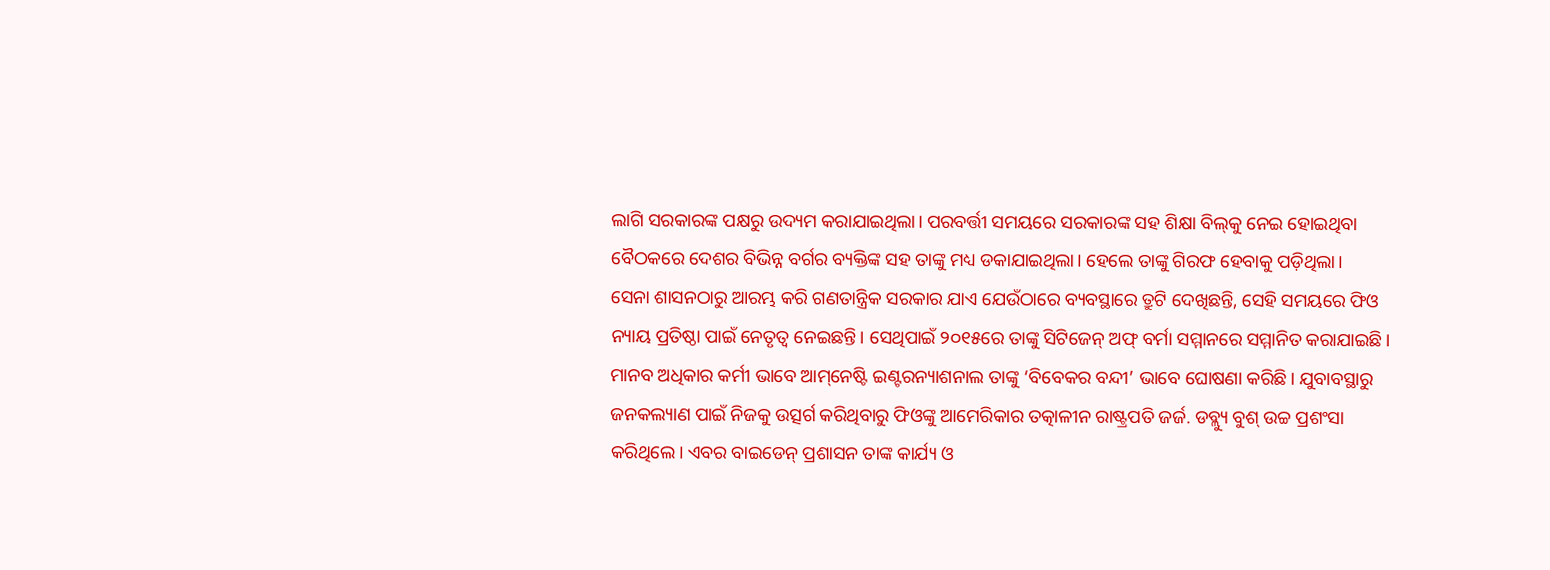ଲାଗି ସରକାରଙ୍କ ପକ୍ଷରୁ ଉଦ୍ୟମ କରାଯାଇଥିଲା। ପରବର୍ତ୍ତୀ ସମୟରେ ସରକାରଙ୍କ ସହ ଶିକ୍ଷା ବିଲ୍‌କୁ ନେଇ ହୋଇଥିବା ବୈଠକରେ ଦେଶର ବିଭିନ୍ନ ବର୍ଗର ବ୍ୟକ୍ତିଙ୍କ ସହ ତାଙ୍କୁ ମଧ୍ୟ ଡକାଯାଇଥିଲା। ହେଲେ ତାଙ୍କୁ ଗିରଫ ହେବାକୁ ପଡ଼ିଥିଲା।
ସେନା ଶାସନଠାରୁ ଆରମ୍ଭ କରି ଗଣତାନ୍ତ୍ରିକ ସରକାର ଯାଏ ଯେଉଁଠାରେ ବ୍ୟବସ୍ଥାରେ ତ୍ରୁଟି ଦେଖିଛନ୍ତି, ସେହି ସମୟରେ ଫିଓ ନ୍ୟାୟ ପ୍ରତିଷ୍ଠା ପାଇଁ ନେତୃତ୍ୱ ନେଇଛନ୍ତି। ସେଥିପାଇଁ ୨୦୧୫ରେ ତାଙ୍କୁ ସିଟିଜେନ୍‌ ଅଫ୍‌ ବର୍ମା ସମ୍ମାନରେ ସମ୍ମାନିତ କରାଯାଇଛି। ମାନବ ଅଧିକାର କର୍ମୀ ଭାବେ ଆମ୍‌ନେଷ୍ଟି ଇଣ୍ଟରନ୍ୟାଶନାଲ ତାଙ୍କୁ ‘ବିବେକର ବନ୍ଦୀ’ ଭାବେ ଘୋଷଣା କରିଛି। ଯୁବାବସ୍ଥାରୁ ଜନକଲ୍ୟାଣ ପାଇଁ ନିଜକୁ ଉତ୍ସର୍ଗ କରିଥିବାରୁ ଫିଓଙ୍କୁ ଆମେରିକାର ତତ୍କାଳୀନ ରାଷ୍ଟ୍ରପତି ଜର୍ଜ. ଡବ୍ଲ୍ୟୁ ବୁଶ୍‌ ଉଚ୍ଚ ପ୍ରଶଂସା କରିଥିଲେ। ଏବର ବାଇଡେନ୍‌ ପ୍ରଶାସନ ତାଙ୍କ କାର୍ଯ୍ୟ ଓ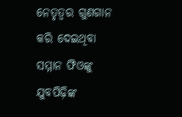ନେତୃତ୍ୱର ଗୁଣଗାନ କରି ଦେଇଥିବା ସମ୍ମାନ ଫିଓଙ୍କୁ ଯୁବପିଢ଼ିଙ୍କ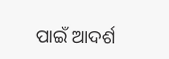ପାଇଁ ଆଦର୍ଶ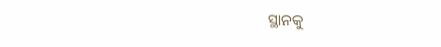ସ୍ଥାନକୁ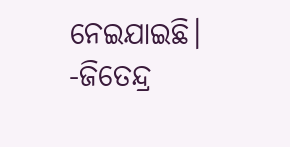ନେଇଯାଇଛି।
-ଜିତେନ୍ଦ୍ର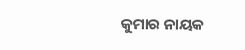କୁମାର ନାୟକ